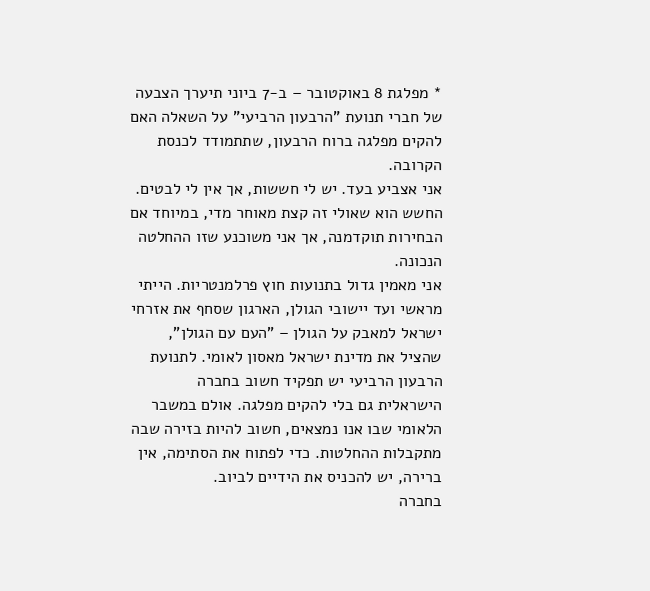* מפלגת 8 באוקטובר – ב-7 ביוני תיערך הצבעה של חברי תנועת "הרבעון הרביעי" על השאלה האם להקים מפלגה ברוח הרבעון, שתתמודד לכנסת הקרובה.
אני אצביע בעד. יש לי חששות, אך אין לי לבטים. החשש הוא שאולי זה קצת מאוחר מדי, במיוחד אם הבחירות תוקדמנה, אך אני משוכנע שזו ההחלטה הנכונה.
אני מאמין גדול בתנועות חוץ פרלמנטריות. הייתי מראשי ועד יישובי הגולן, הארגון שסחף את אזרחי ישראל למאבק על הגולן – "העם עם הגולן", שהציל את מדינת ישראל מאסון לאומי. לתנועת הרבעון הרביעי יש תפקיד חשוב בחברה הישראלית גם בלי להקים מפלגה. אולם במשבר הלאומי שבו אנו נמצאים, חשוב להיות בזירה שבה מתקבלות ההחלטות. כדי לפתוח את הסתימה, אין ברירה, יש להכניס את הידיים לביוב.
בחברה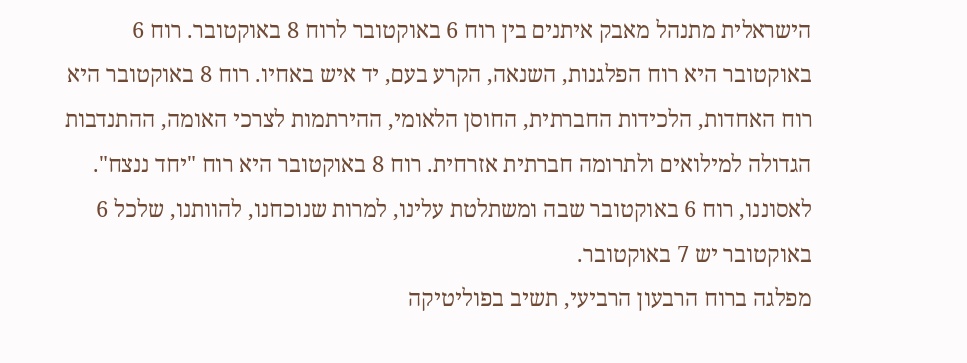הישראלית מתנהל מאבק איתנים בין רוח 6 באוקטובר לרוח 8 באוקטובר. רוח 6 באוקטובר היא רוח הפלגנות, השנאה, הקרע בעם, יד איש באחיו. רוח 8 באוקטובר היא רוח האחדות, הלכידות החברתית, החוסן הלאומי, ההירתמות לצרכי האומה, ההתנדבות הגדולה למילואים ולתרומה חברתית אזרחית. רוח 8 באוקטובר היא רוח "יחד ננצח". לאסוננו, רוח 6 באוקטובר שבה ומשתלטת עלינו, למרות שנוכחנו, להוותנו, שלכל 6 באוקטובר יש 7 באוקטובר.
מפלגה ברוח הרבעון הרביעי, תשיב בפוליטיקה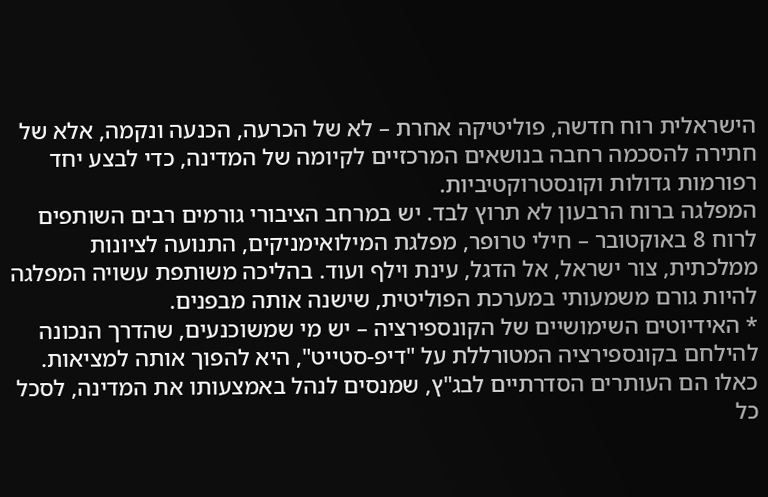הישראלית רוח חדשה, פוליטיקה אחרת – לא של הכרעה, הכנעה ונקמה, אלא של חתירה להסכמה רחבה בנושאים המרכזיים לקיומה של המדינה, כדי לבצע יחד רפורמות גדולות וקונסטרוקטיביות.
המפלגה ברוח הרבעון לא תרוץ לבד. יש במרחב הציבורי גורמים רבים השותפים לרוח 8 באוקטובר – חילי טרופר, מפלגת המילואימניקים, התנועה לציונות ממלכתית, צור ישראל, אל הדגל, עינת וילף ועוד. בהליכה משותפת עשויה המפלגה להיות גורם משמעותי במערכת הפוליטית, שישנה אותה מבפנים.
* האידיוטים השימושיים של הקונספירציה – יש מי שמשוכנעים, שהדרך הנכונה להילחם בקונספירציה המטורללת על "דיפ-סטייט", היא להפוך אותה למציאות. כאלו הם העותרים הסדרתיים לבג"ץ, שמנסים לנהל באמצעותו את המדינה, לסכל כל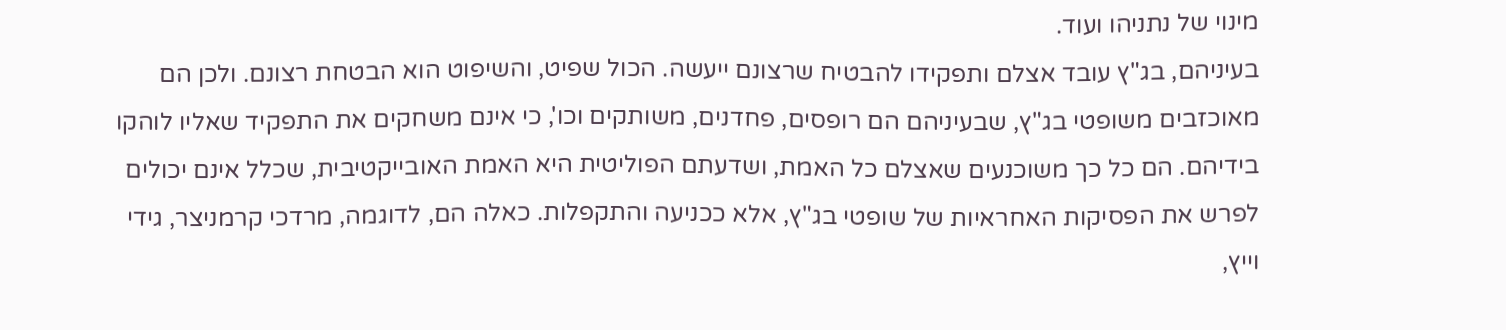מינוי של נתניהו ועוד.
בעיניהם, בג"ץ עובד אצלם ותפקידו להבטיח שרצונם ייעשה. הכול שפיט, והשיפוט הוא הבטחת רצונם. ולכן הם מאוכזבים משופטי בג"ץ, שבעיניהם הם רופסים, פחדנים, משותקים וכו', כי אינם משחקים את התפקיד שאליו לוהקו בידיהם. הם כל כך משוכנעים שאצלם כל האמת, ושדעתם הפוליטית היא האמת האובייקטיבית, שכלל אינם יכולים לפרש את הפסיקות האחראיות של שופטי בג"ץ, אלא ככניעה והתקפלות. כאלה הם, לדוגמה, מרדכי קרמניצר, גידי וייץ,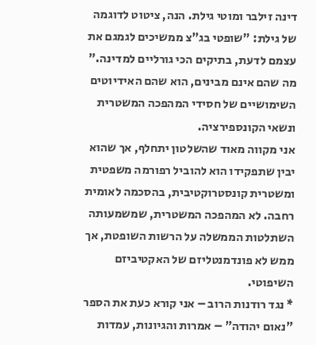דינה זילבר ומוטי גילת. הנה, ציטוט לדוגמה של גילת: "שופטי בג"צ ממשיכים לגמגם את עצמם לדעת, בתיקים הכי גורליים למדינה."
מה שהם אינם מבינים, הוא שהם האידיוטים השימושיים של חסידי המהפכה המשטרית ונשאי הקונספירציה.
אני מקווה מאוד שהשלטון יתחלף, אך שהוא יבין שתפקידו הוא להוביל רפורמה משפטית ומשטרית קונסטרוקטיבית, בהסכמה לאומית רחבה. לא המהפכה המשטרית, שמשמעותה השתלטות הממשלה על הרשות השופטת, אך ממש לא פונדמנטליזם של האקטיביזם השיפוטי.
* נגד רודנות הרוב – אני קורא כעת את הספר "נאום יהודה" – אמרות והגיונות, עמדות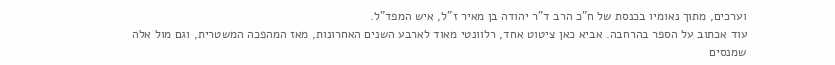וערכים, מתוך נאומיו בכנסת של ח"כ הרב ד"ר יהודה בן מאיר ז"ל, איש המפד"ל.
עוד אכתוב על הספר בהרחבה. אביא כאן ציטוט אחד, רלוונטי מאוד לארבע השנים האחרונות, מאז המהפכה המשטרית, וגם מול אלה שמנסים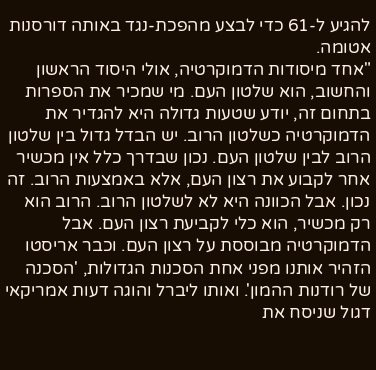להגיע ל-61 כדי לבצע מהפכת-נגד באותה דורסנות אטומה.
"אחד מיסודות הדמוקרטיה, אולי היסוד הראשון והחשוב, הוא שלטון העם. מי שמכיר את הספרות בתחום זה, יודע שטעות גדולה היא להגדיר את הדמוקרטיה כשלטון הרוב. יש הבדל גדול בין שלטון הרוב לבין שלטון העם. נכון שבדרך כלל אין מכשיר אחר לקבוע את רצון העם, אלא באמצעות הרוב. זה נכון. אבל הכוונה היא לא לשלטון הרוב. הרוב הוא רק מכשיר, הוא כלי לקביעת רצון העם. אבל הדמוקרטיה מבוססת על רצון העם. וכבר אריסטו הזהיר אותנו מפני אחת הסכנות הגדולות, 'הסכנה של רודנות ההמון'. ואותו ליברל והוגה דעות אמריקאי דגול שניסח את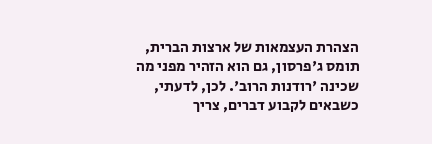הצהרת העצמאות של ארצות הברית, תומס ג'פרסון, גם הוא הזהיר מפני מה שכינה 'רודנות הרוב'. לכן, לדעתי, כשבאים לקבוע דברים, צריך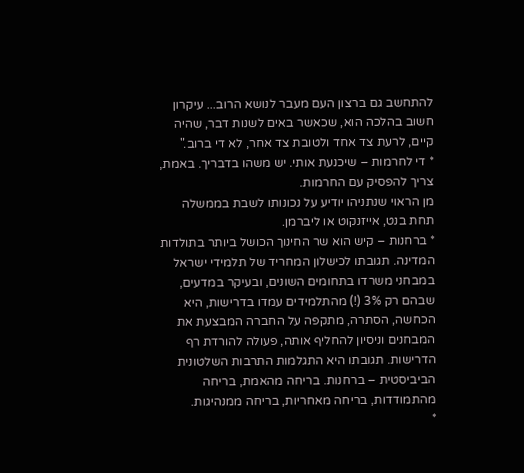להתחשב גם ברצון העם מעבר לנושא הרוב... עיקרון חשוב בהלכה הוא, שכאשר באים לשנות דבר, שהיה קיים, לרעת צד אחד ולטובת צד אחר, לא די ברוב."
* די לחרמות – שיכנעת אותי. יש משהו בדבריך. באמת, צריך להפסיק עם החרמות.
מן הראוי שנתניהו יודיע על נכונותו לשבת בממשלה תחת בנט, אייזנקוט או ליברמן.
* ברחנות – קיש הוא שר החינוך הכושל ביותר בתולדות המדינה. תגובתו לכישלון המחריד של תלמידי ישראל במבחני משרדו בתחומים השונים, ובעיקר במדעים, שבהם רק 3% (!) מהתלמידים עמדו בדרישות, היא הכחשה, הסתרה, מתקפה על החברה המבצעת את המבחנים וניסיון להחליף אותה, פעולה להורדת רף הדרישות. תגובתו היא התגלמות התרבות השלטונית הביביסטית – ברחנות. בריחה מהאמת, בריחה מהתמודדות, בריחה מאחריות, בריחה ממנהיגות.
*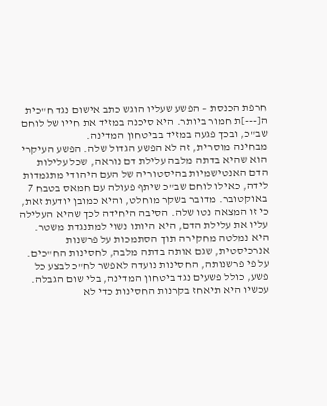חרפת הכנסת – הפשע שעליו הוגש כתב אישום נגד ח"כית ה[---]ת חמור ביותר. היא סיכנה במזיד את חייו של לוחם שב"כ, ובכך פגעה במזיד בביטחון המדינה.
מבחינה מוסרית, זה לא הפשע הגדול שלה. הפשע העיקרי הוא שהיא בדתה מלבה עלילת דם נוראה, שכל עלילות הדם האנטישמיות בהיסטוריה של העם היהודי מתגמדות לידה, כאילו לוחם שב"כ שיתף פעולה עם חמאס בטבח 7 באוקטובר. מדובר בשקר מוחלט, והיא כמובן יודעת זאת, כי זו המצאה נטו שלה. הסיבה היחידה לכך שהיא העלילה עליו את עלילת הדם, היא היותו נשוי למתנגדת משטר.
היא נמלטה מחקירה תוך הסתמכות על פרשנות אנרכיסטית, שגם אותה בדתה מלבה, לחסינות הח"כים. על פי פרשנותה, החסינות נועדה לאפשר לח"כ לבצע כל פשע, כולל פשעים נגד ביטחון המדינה, בלי שום הגבלה. עכשיו היא תיאחז בקרנות החסינות כדי לא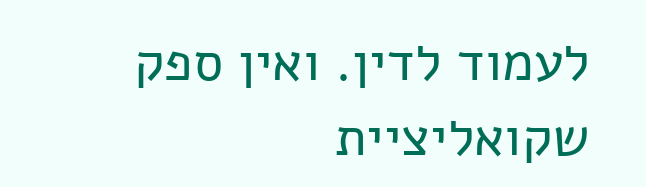לעמוד לדין. ואין ספק שקואליציית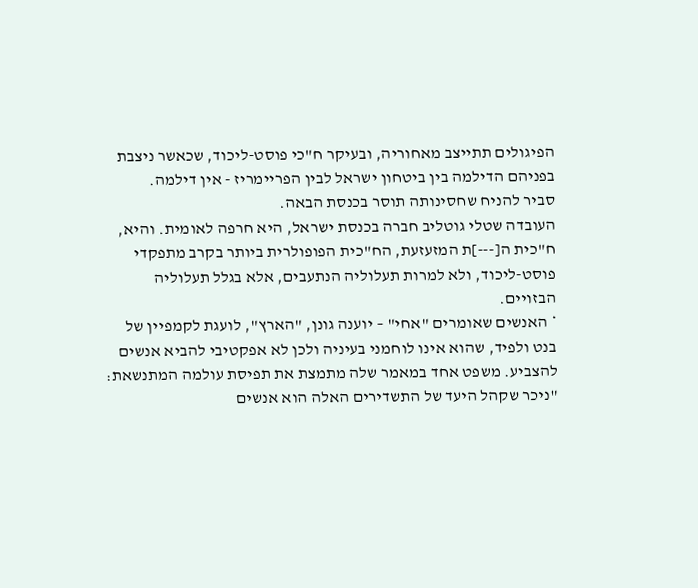הפיגולים תתייצב מאחוריה, ובעיקר ח"כי פוסט-ליכוד, שכאשר ניצבת בפניהם הדילמה בין ביטחון ישראל לבין הפריימריז - אין דילמה.
סביר להניח שחסינותה תוסר בכנסת הבאה.
העובדה שטלי גוטליב חברה בכנסת ישראל, היא חרפה לאומית. והיא, ח"כית ה[---]ת המזעזעת, הח"כית הפופולרית ביותר בקרב מתפקדי פוסט-ליכוד, ולא למרות תעלוליה הנתעבים, אלא בגלל תעלוליה הבזויים.
* האנשים שאומרים "אחי" – יוענה גונן, "הארץ", לועגת לקמפיין של בנט ולפיד, שהוא אינו לוחמני בעיניה ולכן לא אפקטיבי להביא אנשים להצביע. משפט אחד במאמר שלה מתמצת את תפיסת עולמה המתנשאת: "ניכר שקהל היעד של התשדירים האלה הוא אנשים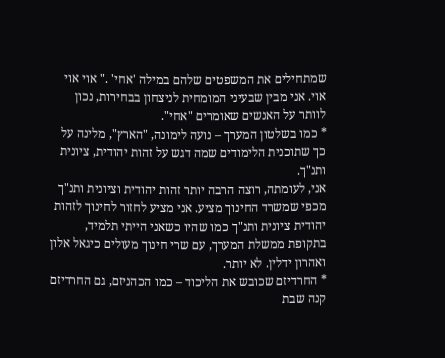שמתחילים את המשפטים שלהם במילה 'אחי' ." אוי אוי אוי. אני מבין שבעיני המומחית לניצחון בבחירות, נכון לוותר על האנשים שאומרים "אחי".
* כמו בשלטון המערך – נועה לימונה, "הארץ", מלינה על כך שתוכנית הלימודים שמה דגש על זהות יהודית, ציונית ותנ"ך.
אני, לעומתה, רוצה הרבה יותר זהות יהודית וציונית ותנ"ך מכפי שמשרד החינוך מציע. אני מציע לחזור לחינוך לזהות יהודית ציונית ותנ"ך כמו שהיו כשאני הייתי תלמיד, בתקופת ממשלת המערך, עם שרי חינוך מעולים כיגאל אלון ואהרון ידלין. לא יותר.
* החרדיזם שכובש את הליכוד – כמו הכהניזם, גם החרדיזם קנה שבת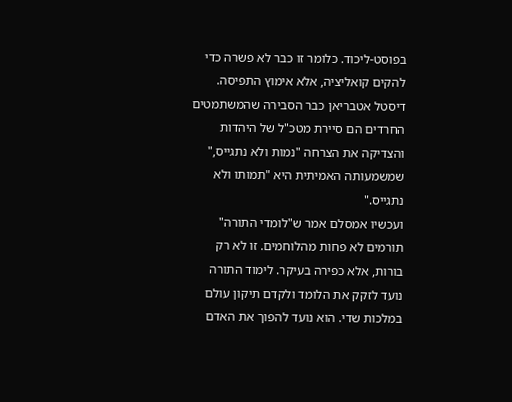בפוסט-ליכוד. כלומר זו כבר לא פשרה כדי להקים קואליציה, אלא אימוץ התפיסה.
דיסטל אטבריאן כבר הסבירה שהמשתמטים החרדים הם סיירת מטכ"ל של היהדות והצדיקה את הצרחה "נמות ולא נתגייס," שמשמעותה האמיתית היא "תמותו ולא נתגייס."
ועכשיו אמסלם אמר ש"לומדי התורה" תורמים לא פחות מהלוחמים. זו לא רק בורות, אלא כפירה בעיקר. לימוד התורה נועד לזקק את הלומד ולקדם תיקון עולם במלכות שדי. הוא נועד להפוך את האדם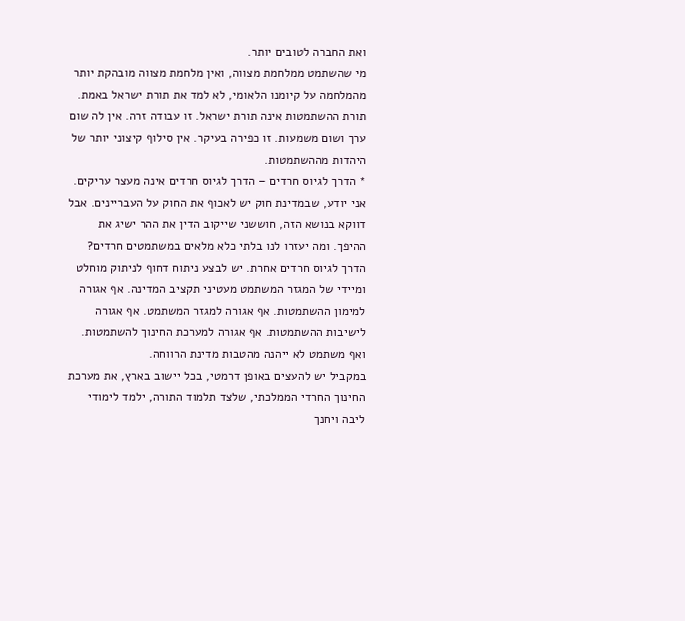ואת החברה לטובים יותר.
מי שהשתמט ממלחמת מצווה, ואין מלחמת מצווה מובהקת יותר מהמלחמה על קיומנו הלאומי, לא למד את תורת ישראל באמת. תורת ההשתמטות אינה תורת ישראל. זו עבודה זרה. אין לה שום ערך ושום משמעות. זו כפירה בעיקר. אין סילוף קיצוני יותר של היהדות מההשתמטות.
* הדרך לגיוס חרדים – הדרך לגיוס חרדים אינה מעצר עריקים. אני יודע, שבמדינת חוק יש לאכוף את החוק על העבריינים. אבל דווקא בנושא הזה, חוששני שייקוב הדין את ההר ישיג את ההיפך. ומה יעזרו לנו בלתי כלא מלאים במשתמטים חרדים?
הדרך לגיוס חרדים אחרת. יש לבצע ניתוח דחוף לניתוק מוחלט ומיידי של המגזר המשתמט מעטיני תקציב המדינה. אף אגורה למימון ההשתמטות. אף אגורה למגזר המשתמט. אף אגורה לישיבות ההשתמטות. אף אגורה למערכת החינוך להשתמטות. ואף משתמט לא ייהנה מהטבות מדינת הרווחה.
במקביל יש להעצים באופן דרמטי, בכל יישוב בארץ, את מערכת החינוך החרדי הממלכתי, שלצד תלמוד התורה, ילמד לימודי ליבה ויחנך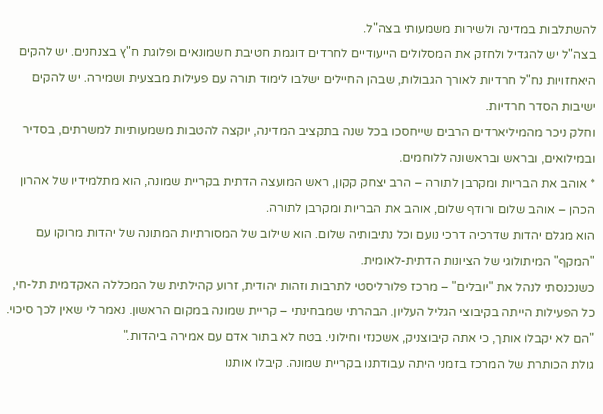להשתלבות במדינה ולשירות משמעותי בצה"ל.
בצה"ל יש להגדיל ולחזק את המסלולים הייעודיים לחרדים דוגמת חטיבת חשמונאים ופלוגת ח"ץ בצנחנים. יש להקים היאחזויות נח"ל חרדיות לאורך הגבולות, שבהן החיילים ישלבו לימוד תורה עם פעילות מבצעית ושמירה. יש להקים ישיבות הסדר חרדיות.
וחלק ניכר מהמיליארדים הרבים שייחסכו בכל שנה בתקציב המדינה, יוקצה להטבות משמעותיות למשרתים, בסדיר ובמילואים, ובראש ובראשונה ללוחמים.
* אוהב את הבריות ומקרבן לתורה – הרב יצחק קקון, ראש המועצה הדתית בקריית שמונה, הוא מתלמידיו של אהרון הכהן – אוהב שלום ורודף שלום, אוהב את הבריות ומקרבן לתורה.
הוא מגלם יהדות שדרכיה דרכי נועם וכל נתיבותיה שלום. הוא שילוב של המסורתיות המתונה של יהדות מרוקו עם "המקף" המיתולוגי של הציונות הדתית-לאומית.
כשנכנסתי לנהל את "יובלים" – מרכז פלורליסטי לתרבות וזהות יהודית, זרוע קהילתית של המכללה האקדמית תל-חי, כל הפעילות הייתה בקיבוצי הגליל העליון. הבהרתי שמבחינתי – קריית שמונה במקום הראשון. נאמר לי שאין לכך סיכוי. "הם לא יקבלו אותך, כי אתה קיבוצניק, אשכנזי וחילוני. בטח לא בתור אדם עם אמירה ביהדות."
גולת הכותרת של המרכז בזמני היתה עבודתנו בקריית שמונה. קיבלו אותנו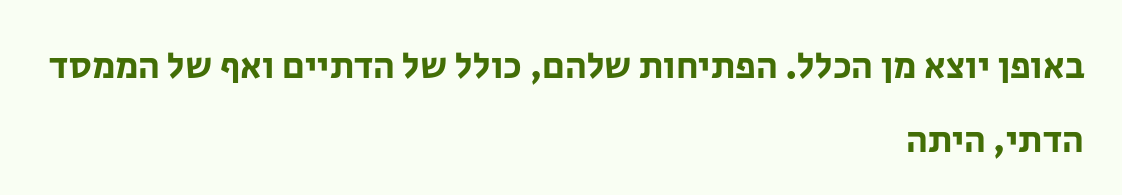באופן יוצא מן הכלל. הפתיחות שלהם, כולל של הדתיים ואף של הממסד הדתי, היתה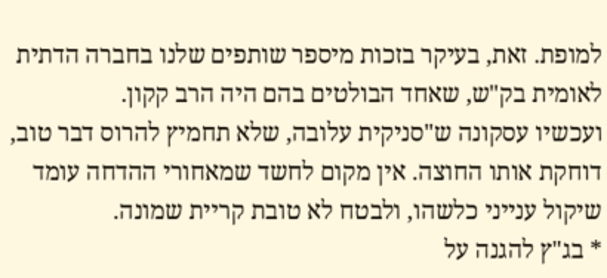למופת. זאת, בעיקר בזכות מיספר שותפים שלנו בחברה הדתית לאומית בק"ש, שאחד הבולטים בהם היה הרב קקון.
ועכשיו עסקונה ש"סניקית עלובה, שלא תחמיץ להרוס דבר טוב, דוחקת אותו החוצה. אין מקום לחשד שמאחורי ההדחה עומד שיקול ענייני כלשהו, ולבטח לא טובת קריית שמונה.
* בג"ץ להגנה על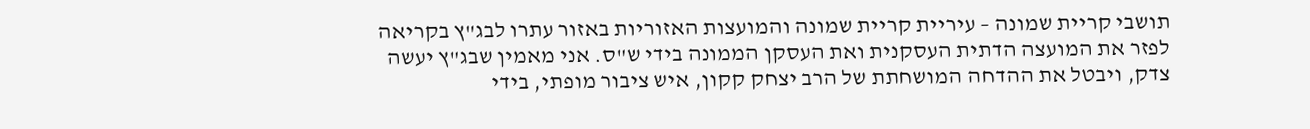תושבי קריית שמונה – עיריית קריית שמונה והמועצות האזוריות באזור עתרו לבג"ץ בקריאה לפזר את המועצה הדתית העסקנית ואת העסקן הממונה בידי ש"ס. אני מאמין שבג"ץ יעשה צדק, ויבטל את ההדחה המושחתת של הרב יצחק קקון, איש ציבור מופתי, בידי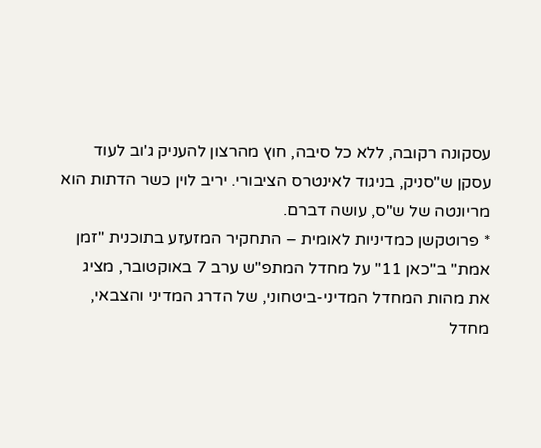עסקונה רקובה, ללא כל סיבה, חוץ מהרצון להעניק ג'וב לעוד עסקן ש"סניק, בניגוד לאינטרס הציבורי. יריב לוין כשר הדתות הוא מריונטה של ש"ס, עושה דברם.
* פרוטקשן כמדיניות לאומית – התחקיר המזעזע בתוכנית "זמן אמת" ב"כאן 11" על מחדל המתפ"ש ערב 7 באוקטובר, מציג את מהות המחדל המדיני-ביטחוני, של הדרג המדיני והצבאי, מחדל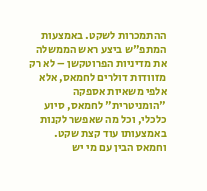ההתמכרות לשקט. באמצעות המתפ"ש ביצע ראש הממשלה את מדיניות הפרוטקשן – לא רק מזוודות דולרים לחמאס, אלא אלפי משאיות אספקה "הומניטרית" לחמאס, סיוע כלכלי, וכל מה שאפשר לקנות באמצעותו עוד קצת שקט. וחמאס הבין עם מי יש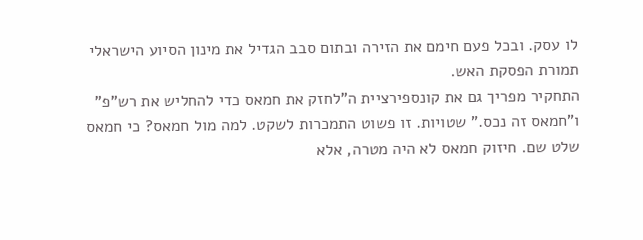לו עסק. ובכל פעם חימם את הזירה ובתום סבב הגדיל את מינון הסיוע הישראלי תמורת הפסקת האש.
התחקיר מפריך גם את קונספירציית ה"לחזק את חמאס כדי להחליש את רש"פ" ו"חמאס זה נכס." שטויות. זו פשוט התמכרות לשקט. למה מול חמאס? כי חמאס שלט שם. חיזוק חמאס לא היה מטרה, אלא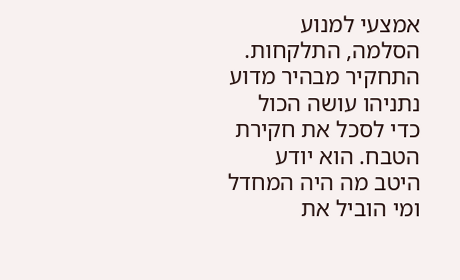אמצעי למנוע הסלמה, התלקחות.
התחקיר מבהיר מדוע נתניהו עושה הכול כדי לסכל את חקירת הטבח. הוא יודע היטב מה היה המחדל ומי הוביל את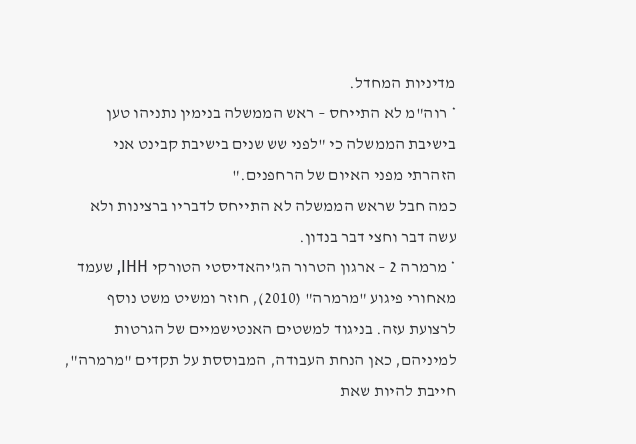מדיניות המחדל.
* רוה"מ לא התייחס – ראש הממשלה בנימין נתניהו טען בישיבת הממשלה כי "לפני שש שנים בישיבת קבינט אני הזהרתי מפני האיום של הרחפנים."
כמה חבל שראש הממשלה לא התייחס לדבריו ברצינות ולא עשה דבר וחצי דבר בנדון.
* מרמרה 2 – ארגון הטרור הג'יהאדיסטי הטורקי IHH, שעמד מאחורי פיגוע "מרמרה" (2010), חוזר ומשיט משט נוסף לרצועת עזה. בניגוד למשטים האנטישמיים של הגרטות למיניהם, כאן הנחת העבודה, המבוססת על תקדים "מרמרה", חייבת להיות שאת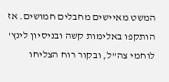המשט מאיישים מחבלים חמושים. אז הותקפו באלימות קשה ובניסיון לינץ' לוחמי צה"ל, ובקור רוח הצליחו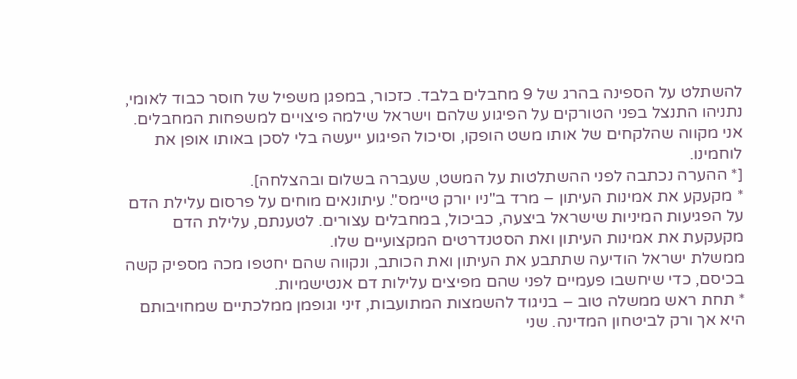להשתלט על הספינה בהרג של 9 מחבלים בלבד. כזכור, במפגן משפיל של חוסר כבוד לאומי, נתניהו התנצל בפני הטורקים על הפיגוע שלהם וישראל שילמה פיצויים למשפחות המחבלים.
אני מקווה שהלקחים של אותו משט הופקו, וסיכול הפיגוע ייעשה בלי לסכן באותו אופן את לוחמינו.
[* ההערה נכתבה לפני ההשתלטות על המשט, שעברה בשלום ובהצלחה].
* מקעקע את אמינות העיתון – מרד ב"ניו יורק טיימס". עיתונאים מוחים על פרסום עלילת הדם על הפגיעות המיניות שישראל ביצעה, כביכול, במחבלים עצורים. לטענתם, עלילת הדם מקעקעת את אמינות העיתון ואת הסטנדרטים המקצועיים שלו.
ממשלת ישראל הודיעה שתתבע את העיתון ואת הכותב, ונקווה שהם יחטפו מכה מספיק קשה בכיסם, כדי שיחשבו פעמיים לפני שהם מפיצים עלילות דם אנטישמיות.
* תחת ראש ממשלה טוב – בניגוד להשמצות המתועבות, זיני וגופמן ממלכתיים שמחויבותם היא אך ורק לביטחון המדינה. שני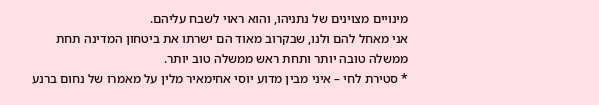מינויים מצוינים של נתניהו, והוא ראוי לשבח עליהם.
אני מאחל להם ולנו, שבקרוב מאוד הם ישרתו את ביטחון המדינה תחת ממשלה טובה יותר ותחת ראש ממשלה טוב יותר.
* סטירת לחי – איני מבין מדוע יוסי אחימאיר מלין על מאמרו של נחום ברנע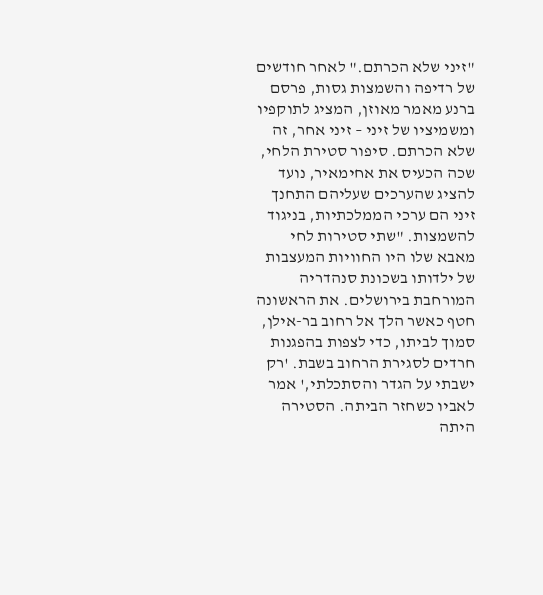"זיני שלא הכרתם." לאחר חודשים של רדיפה והשמצות גסות, פרסם ברנע מאמר מאוזן, המציג לתוקפיו ומשמיציו של זיני – זיני אחר, זה שלא הכרתם. סיפור סטירת הלחי, שכה הכעיס את אחימאיר, נועד להציג שהערכים שעליהם התחנך זיני הם ערכי הממלכתיות, בניגוד להשמצות. "שתי סטירות לחי מאבא שלו היו החוויות המעצבות של ילדותו בשכונת סנהדריה המורחבת בירושלים. את הראשונה חטף כאשר הלך אל רחוב בר-אילן, סמוך לביתו, כדי לצפות בהפגנות חרדים לסגירת הרחוב בשבת. 'רק ישבתי על הגדר והסתכלתי,' אמר לאביו כשחזר הביתה. הסטירה היתה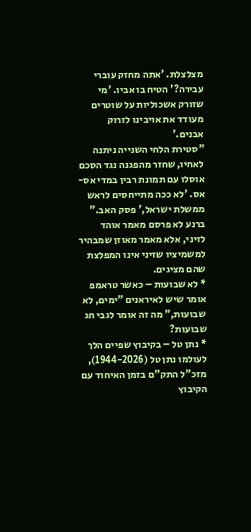מצלצלת. 'אתה מחזק עוברי עבירה?' הטיח בו אביו. 'מי שזורק אשכוליות על שוטרים מעודד את אויבינו לזרוק אבנים.'
"סטירת הלחי השנייה ניתנה לאחיו, שחזר מהפגנה נגד הסכם אוסלו עם תמונת רבין במדי אס-אס. 'לא ככה מתייחסים לראש ממשלת ישראל,' פסק האב."
ברנע לא פרסם מאמר אוהד לזיני, אלא מאמר מאוזן שמבהיר למשמיציו שזיני אינו המפלצת שהם מציגים.
* לא שבועות – כאשר טראמפ אומר שיש לאיראנים "ימים, לא שבועות," מה זה אומר לגבי חג שבועות?
* נתן טל – בקיבוץ שפיים הלך לעולמו נתן טל (1944-2026), מזכ"ל התק"ם בזמן האיחוד עם הקיבוץ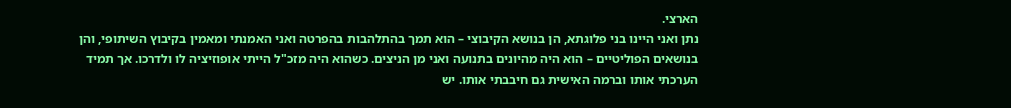הארצי.
נתן ואני היינו בני פלוגתא, הן בנושא הקיבוצי – הוא תמך בהתלהבות בהפרטה ואני האמנתי ומאמין בקיבוץ השיתופי, והן בנושאים הפוליטיים – הוא היה מהיונים בתנועה ואני מן הניצים. כשהוא היה מזכ"ל הייתי אופוזיציה לו ולדרכו. אך תמיד הערכתי אותו וברמה האישית גם חיבבתי אותו. יש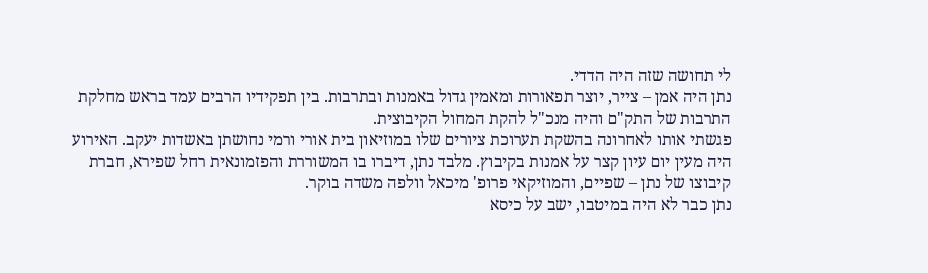לי תחושה שזה היה הדדי.
נתן היה אמן – צייר, יוצר תפאורות ומאמין גדול באמנות ובתרבות. בין תפקידיו הרבים עמד בראש מחלקת התרבות של התק"ם והיה מנכ"ל להקת המחול הקיבוצית.
פגשתי אותו לאחרונה בהשקת תערוכת ציורים שלו במוזיאון בית אורי ורמי נחושתן באשדות יעקב. האירוע היה מעין יום עיון קצר על אמנות בקיבוץ. מלבד נתן, דיברו בו המשוררת והפזמונאית רחל שפירא, חברת קיבוצו של נתן – שפיים, והמוזיקאי פרופ' מיכאל וולפה משדה בוקר.
נתן כבר לא היה במיטבו, ישב על כיסא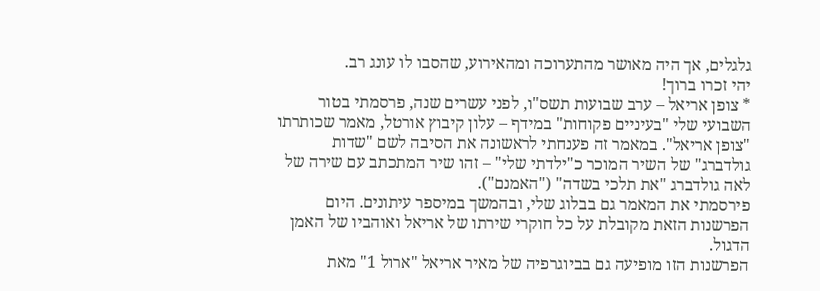גלגלים, אך היה מאושר מהתערוכה ומהאירוע, שהסבו לו עונג רב.
יהי זכרו ברוך!
* צופן אריאל – ערב שבועות תשס"ו, לפני עשרים שנה, פרסמתי בטור השבועי שלי "בעיניים פקוחות" במידף – עלון קיבוץ אורטל, מאמר שכותרתו "צופן אריאל". במאמר זה פענחתי לראשונה את הסיבה לשם "שדות גולדברג" של השיר המוכר כ"ילדתי שלי" – זהו שיר המתכתב עם שירה של לאה גולדברג "את תלכי בשדה" ("האמנם").
פירסמתי את המאמר גם בבלוג שלי, ובהמשך במיספר עיתונים. היום הפרשנות הזאת מקובלת על כל חוקרי שירתו של אריאל ואוהביו של האמן הדגול.
הפרשנות הזו מופיעה גם בביוגרפיה של מאיר אריאל "ארול 1" מאת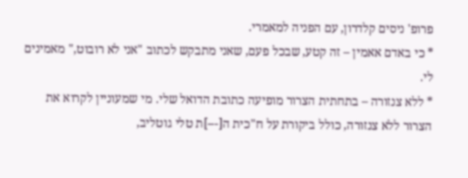פרופ' ניסים קלדרון, עם הפניה למאמרי.
* כי באדם אאמין – זה קטע, שבכל פעם, שאני מתבקש לכתוב "אני לא רובוט," מאמינים לי.
* ללא צנזורה – בתחתית הצרור מופיעה כתובת הדואל שלי. מי שמעוניין לקרוא את הצרור ללא צנזורה, כולל ביקורת על ח"כית ה[---]ת טלי גוטליב,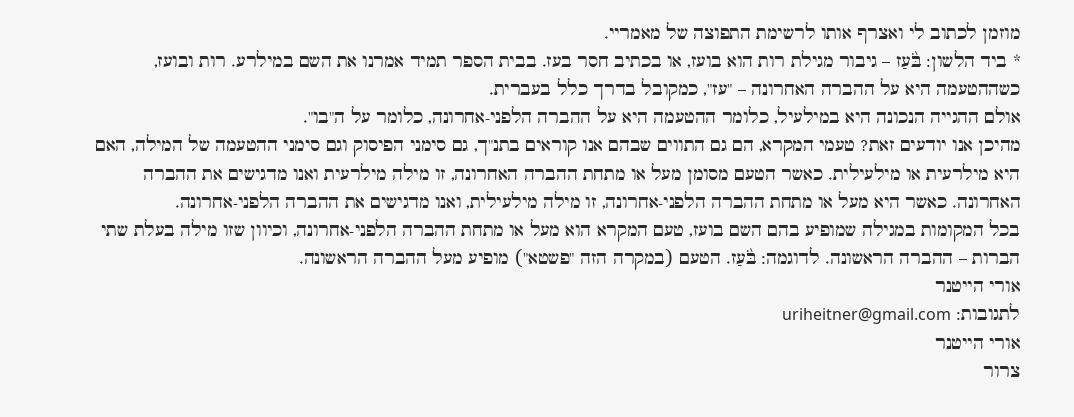מוזמן לכתוב לי ואצרף אותו לרשימת התפוצה של מאמריי.
* ביד הלשון: בֹּ֨עַז – גיבור מגילת רות הוא בועז, או בכתיב חסר בעז. בבית הספר תמיד אמרנו את השם במילרע. רות ובועז, כשההטעמה היא על ההברה האחרונה – "עז", כמקובל בדרך כלל בעברית.
אולם ההגייה הנכונה היא במילעיל, כלומר ההטעמה היא על ההברה הלפני-אחרונה, כלומר על ה"בו".
מהיכן אנו יודעים זאת? טעמי המקרא, הם גם התווים שבהם אנו קוראים בתנ"ך, גם סימני הפיסוק וגם סימני ההטעמה של המילה, האם היא מילרעית או מילעילית. כאשר הטעם מסומן מעל או מתחת ההברה האחרונה, זו מילה מילרעית ואנו מדגישים את ההברה האחרונה. כאשר היא מעל או מתחת ההברה הלפני-אחרונה, זו מילה מילעילית, ואנו מדגישים את ההברה הלפני-אחרונה.
בכל המקומות במגילה שמופיע בהם השם בועז, טעם המקרא הוא מעל או מתחת ההברה הלפני-אחרונה, וכיוון שזו מילה בעלת שתי הברות – ההברה הראשונה. לדוגמה: בֹּ֨עַז. הטעם (במקרה הזה "פשטא") מופיע מעל ההברה הראשונה.
אורי הייטנר
לתגובות: uriheitner@gmail.com
אורי הייטנר
צרור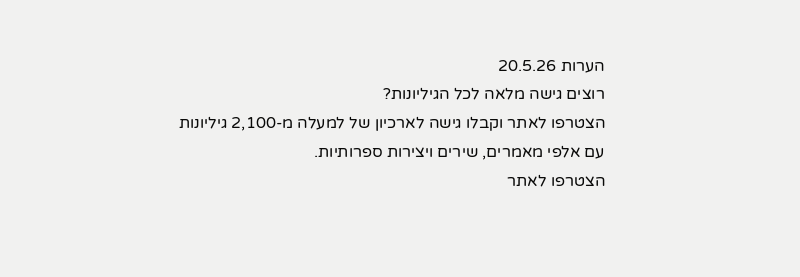הערות 20.5.26
רוצים גישה מלאה לכל הגיליונות?
הצטרפו לאתר וקבלו גישה לארכיון של למעלה מ-2,100 גיליונות עם אלפי מאמרים, שירים ויצירות ספרותיות.
הצטרפו לאתר